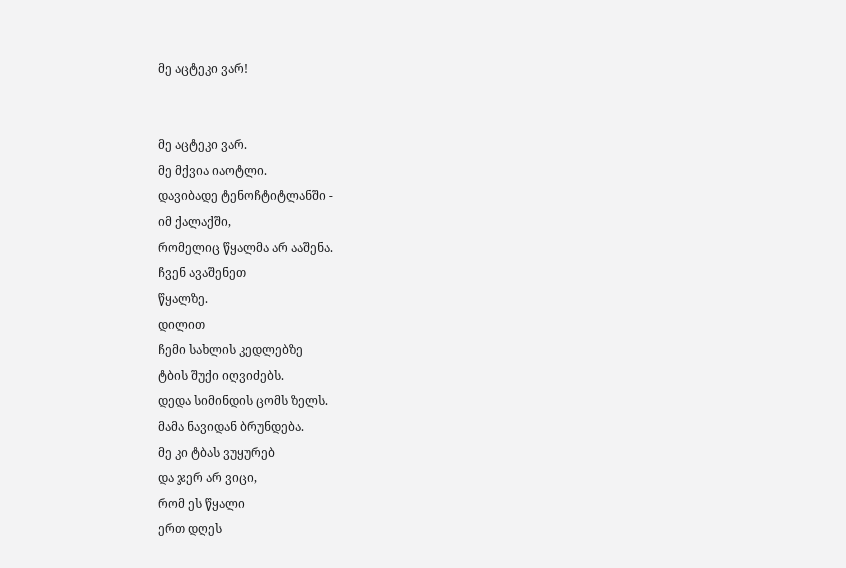მე აცტეკი ვარ!


მე აცტეკი ვარ.
მე მქვია იაოტლი.
დავიბადე ტენოჩტიტლანში -
იმ ქალაქში,
რომელიც წყალმა არ ააშენა.
ჩვენ ავაშენეთ
წყალზე.
დილით
ჩემი სახლის კედლებზე
ტბის შუქი იღვიძებს.
დედა სიმინდის ცომს ზელს.
მამა ნავიდან ბრუნდება.
მე კი ტბას ვუყურებ
და ჯერ არ ვიცი,
რომ ეს წყალი
ერთ დღეს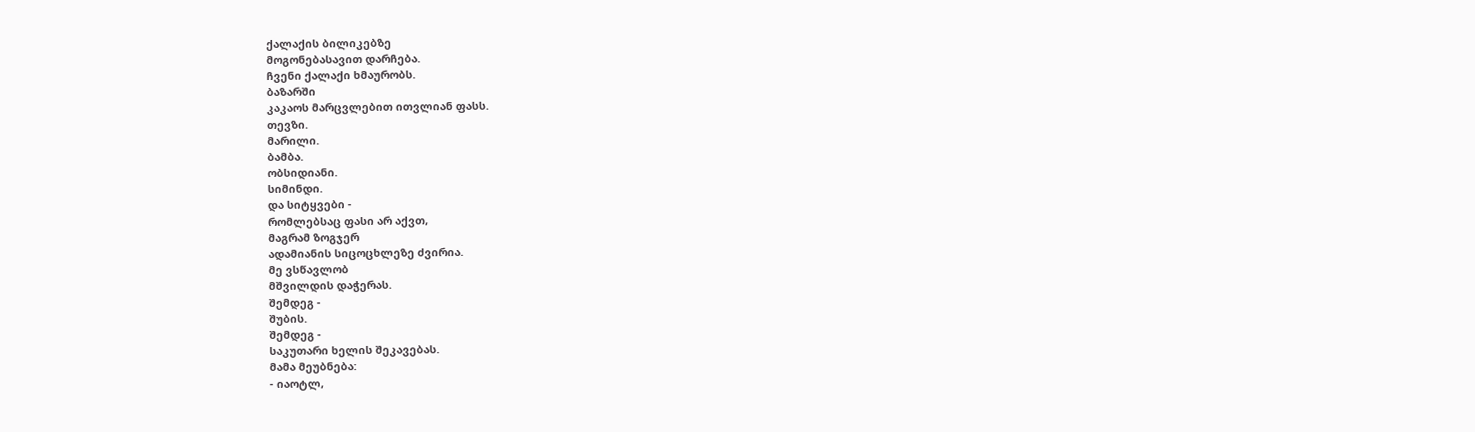ქალაქის ბილიკებზე
მოგონებასავით დარჩება.
ჩვენი ქალაქი ხმაურობს.
ბაზარში
კაკაოს მარცვლებით ითვლიან ფასს.
თევზი.
მარილი.
ბამბა.
ობსიდიანი.
სიმინდი.
და სიტყვები -
რომლებსაც ფასი არ აქვთ,
მაგრამ ზოგჯერ
ადამიანის სიცოცხლეზე ძვირია.
მე ვსწავლობ
მშვილდის დაჭერას.
შემდეგ -
შუბის.
შემდეგ -
საკუთარი ხელის შეკავებას.
მამა მეუბნება:
- იაოტლ,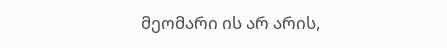მეომარი ის არ არის,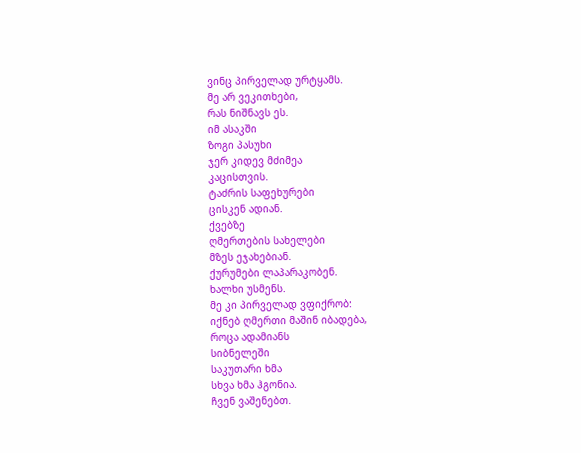ვინც პირველად ურტყამს.
მე არ ვეკითხები,
რას ნიშნავს ეს.
იმ ასაკში
ზოგი პასუხი
ჯერ კიდევ მძიმეა
კაცისთვის.
ტაძრის საფეხურები
ცისკენ ადიან.
ქვებზე
ღმერთების სახელები
მზეს ეჯახებიან.
ქურუმები ლაპარაკობენ.
ხალხი უსმენს.
მე კი პირველად ვფიქრობ:
იქნებ ღმერთი მაშინ იბადება,
როცა ადამიანს
სიბნელეში
საკუთარი ხმა
სხვა ხმა ჰგონია.
ჩვენ ვაშენებთ.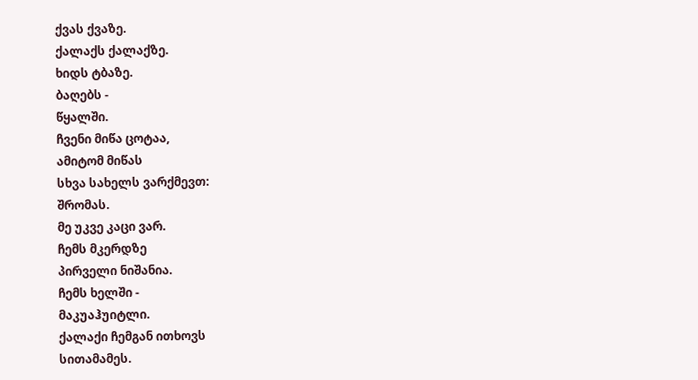ქვას ქვაზე.
ქალაქს ქალაქზე.
ხიდს ტბაზე.
ბაღებს -
წყალში.
ჩვენი მიწა ცოტაა,
ამიტომ მიწას
სხვა სახელს ვარქმევთ:
შრომას.
მე უკვე კაცი ვარ.
ჩემს მკერდზე
პირველი ნიშანია.
ჩემს ხელში -
მაკუაჰუიტლი.
ქალაქი ჩემგან ითხოვს
სითამამეს.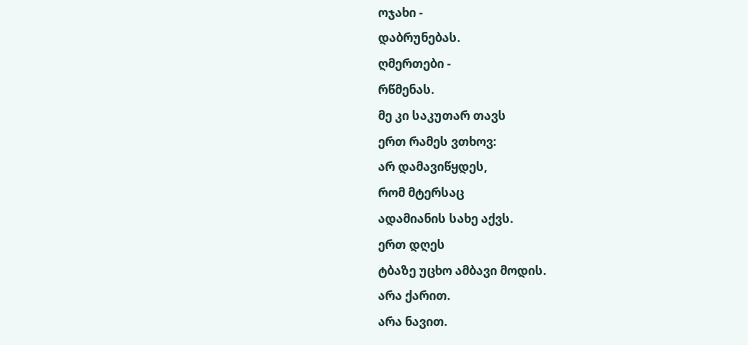ოჯახი -
დაბრუნებას.
ღმერთები -
რწმენას.
მე კი საკუთარ თავს
ერთ რამეს ვთხოვ:
არ დამავიწყდეს,
რომ მტერსაც
ადამიანის სახე აქვს.
ერთ დღეს
ტბაზე უცხო ამბავი მოდის.
არა ქარით.
არა ნავით.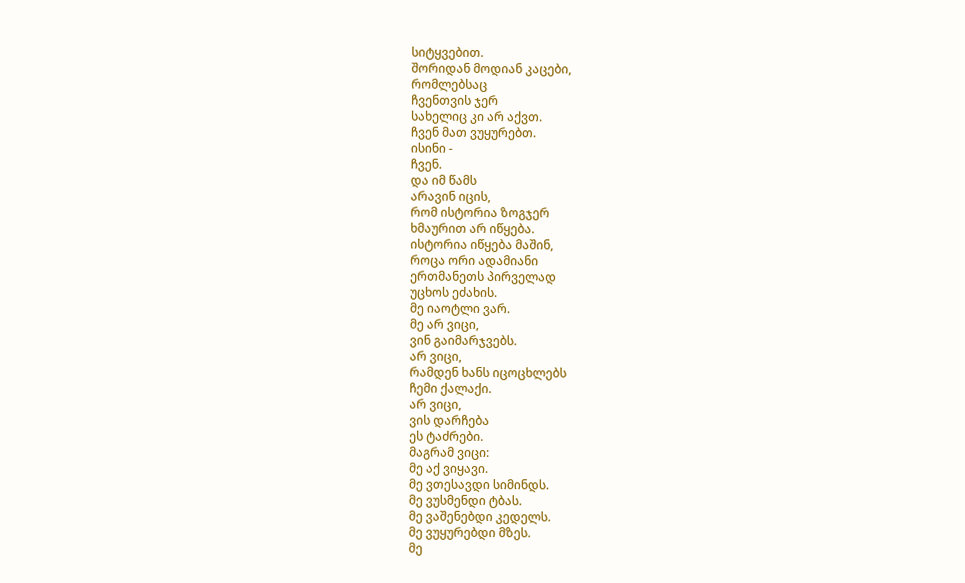სიტყვებით.
შორიდან მოდიან კაცები,
რომლებსაც
ჩვენთვის ჯერ
სახელიც კი არ აქვთ.
ჩვენ მათ ვუყურებთ.
ისინი -
ჩვენ.
და იმ წამს
არავინ იცის,
რომ ისტორია ზოგჯერ
ხმაურით არ იწყება.
ისტორია იწყება მაშინ,
როცა ორი ადამიანი
ერთმანეთს პირველად
უცხოს ეძახის.
მე იაოტლი ვარ.
მე არ ვიცი,
ვინ გაიმარჯვებს.
არ ვიცი,
რამდენ ხანს იცოცხლებს
ჩემი ქალაქი.
არ ვიცი,
ვის დარჩება
ეს ტაძრები.
მაგრამ ვიცი:
მე აქ ვიყავი.
მე ვთესავდი სიმინდს.
მე ვუსმენდი ტბას.
მე ვაშენებდი კედელს.
მე ვუყურებდი მზეს.
მე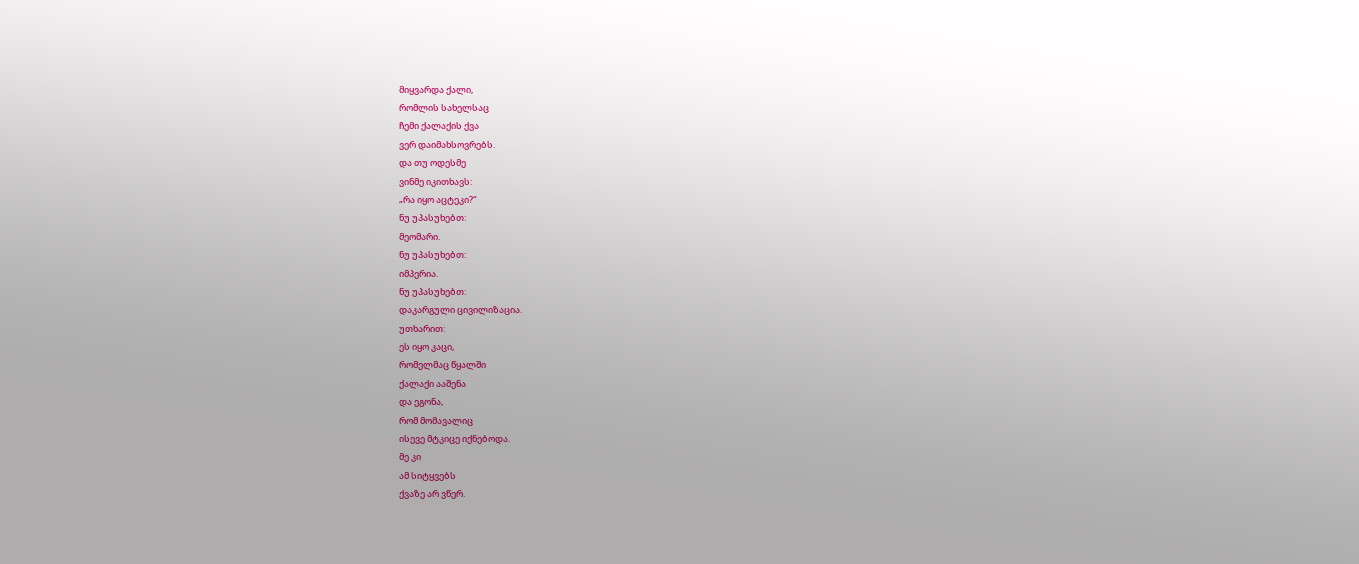მიყვარდა ქალი,
რომლის სახელსაც
ჩემი ქალაქის ქვა
ვერ დაიმახსოვრებს.
და თუ ოდესმე
ვინმე იკითხავს:
„რა იყო აცტეკი?“
ნუ უპასუხებთ:
მეომარი.
ნუ უპასუხებთ:
იმპერია.
ნუ უპასუხებთ:
დაკარგული ცივილიზაცია.
უთხარით:
ეს იყო კაცი,
რომელმაც წყალში
ქალაქი ააშენა
და ეგონა,
რომ მომავალიც
ისევე მტკიცე იქნებოდა.
მე კი
ამ სიტყვებს
ქვაზე არ ვწერ.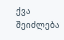ქვა შეიძლება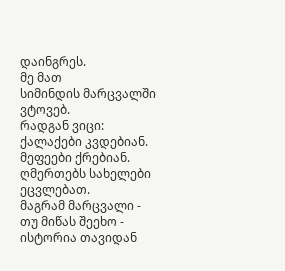დაინგრეს.
მე მათ
სიმინდის მარცვალში ვტოვებ.
რადგან ვიცი:
ქალაქები კვდებიან.
მეფეები ქრებიან.
ღმერთებს სახელები ეცვლებათ.
მაგრამ მარცვალი -
თუ მიწას შეეხო -
ისტორია თავიდან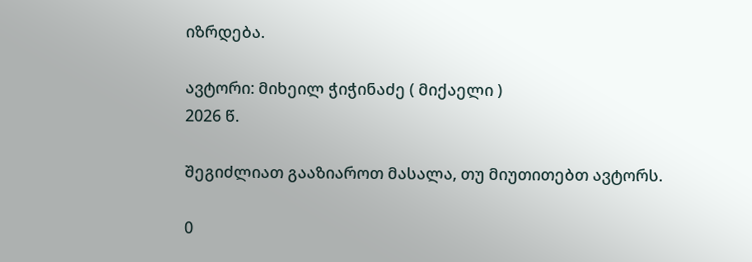იზრდება.

ავტორი: მიხეილ ჭიჭინაძე ( მიქაელი )
2026 წ.

შეგიძლიათ გააზიაროთ მასალა, თუ მიუთითებთ ავტორს.

0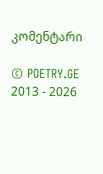კომენტარი

© POETRY.GE 2013 - 2026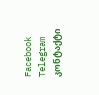Facebook Telegram კონტაქტი